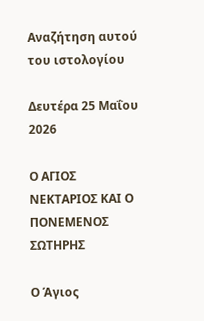Αναζήτηση αυτού του ιστολογίου

Δευτέρα 25 Μαΐου 2026

Ο ΑΓΙΟΣ ΝΕΚΤΑΡΙΟΣ ΚΑΙ Ο ΠΟΝΕΜΕΝΟΣ ΣΩΤΗΡΗΣ

Ο Άγιος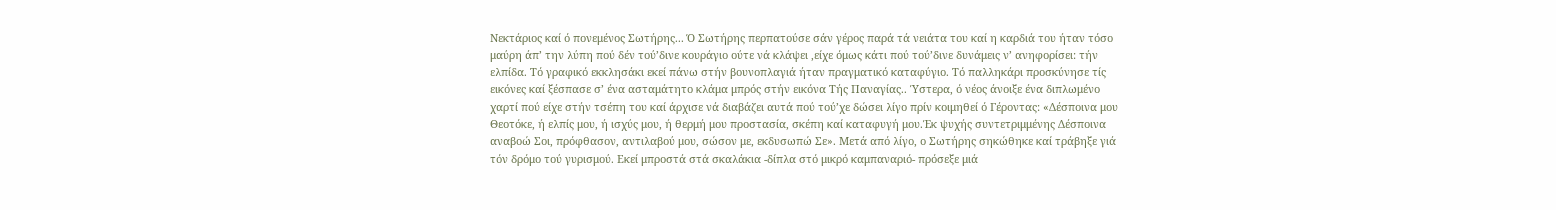Νεκτάριος καί ό πονεμένος Σωτήρης... Ό Σωτήρης περπατούσε σάν γέρος παρά τά νειάτα του καί η καρδιά του ήταν τόσο μαύρη άπ’ την λύπη πού δέν τού’δινε κουράγιο ούτε νά κλάψει ,είχε όμως κάτι πού τού’δινε δυνάμεις ν’ ανηφορίσει: τήν ελπίδα. Τό γραφικό εκκλησάκι εκεί πάνω στήν βουνοπλαγιά ήταν πραγματικό καταφύγιο. Τό παλληκάρι προσκύνησε τίς εικόνες καί ξέσπασε σ’ ένα ασταμάτητο κλάμα μπρός στήν εικόνα Τής Παναγίας.. Ύστερα, ό νέος άνοιξε ένα διπλωμένο χαρτί πού είχε στήν τσέπη του καί άρχισε νά διαβάζει αυτά πού τού’χε δώσει λίγο πρίν κοιμηθεί ό Γέροντας: «Δέσποινα μου Θεοτόκε, ή ελπίς μου, ή ισχύς μου, ή θερμή μου προστασία, σκέπη καί καταφυγή μου.Έκ ψυχής συντετριμμένης Δέσποινα αναβοώ Σοι, πρόφθασον, αντιλαβού μου, σώσον με, εκδυσωπώ Σε». Μετά από λίγο, ο Σωτήρης σηκώθηκε καί τράβηξε γιά τόν δρόμο τού γυρισμού. Εκεί μπροστά στά σκαλάκια -δίπλα στό μικρό καμπαναριό- πρόσεξε μιά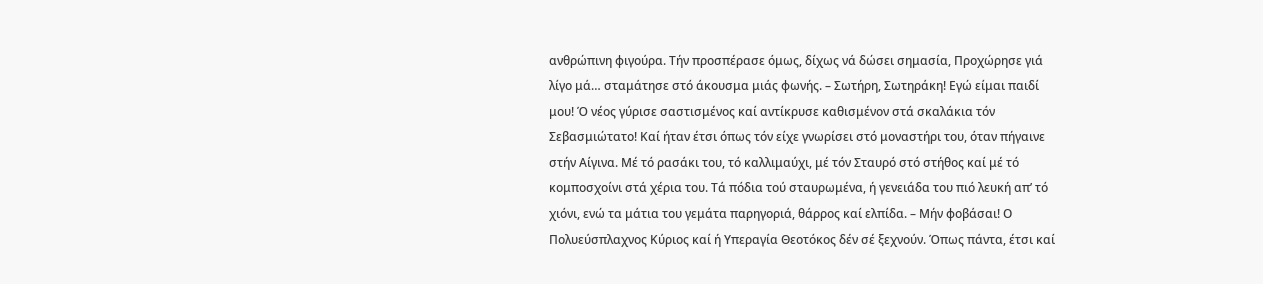ανθρώπινη φιγούρα. Τήν προσπέρασε όμως, δίχως νά δώσει σημασία, Προχώρησε γιά λίγο μά… σταμάτησε στό άκουσμα μιάς φωνής. – Σωτήρη, Σωτηράκη! Εγώ είμαι παιδί μου! Ό νέος γύρισε σαστισμένος καί αντίκρυσε καθισμένον στά σκαλάκια τόν Σεβασμιώτατο! Καί ήταν έτσι όπως τόν είχε γνωρίσει στό μοναστήρι του, όταν πήγαινε στήν Αίγινα. Μέ τό ρασάκι του, τό καλλιμαύχι, μέ τόν Σταυρό στό στήθος καί μέ τό κομποσχοίνι στά χέρια του. Τά πόδια τού σταυρωμένα, ή γενειάδα του πιό λευκή απ’ τό χιόνι, ενώ τα μάτια του γεμάτα παρηγοριά, θάρρος καί ελπίδα. – Μήν φοβάσαι! Ο Πολυεύσπλαχνος Κύριος καί ή Υπεραγία Θεοτόκος δέν σέ ξεχνούν. Όπως πάντα, έτσι καί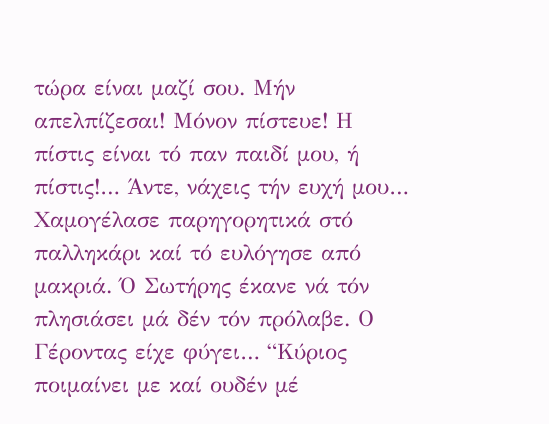τώρα είναι μαζί σου. Μήν απελπίζεσαι! Μόνον πίστευε! Η πίστις είναι τό παν παιδί μου, ή πίστις!… Άντε, νάχεις τήν ευχή μου… Χαμογέλασε παρηγορητικά στό παλληκάρι καί τό ευλόγησε από μακριά. Ό Σωτήρης έκανε νά τόν πλησιάσει μά δέν τόν πρόλαβε. Ο Γέροντας είχε φύγει… “Κύριος ποιμαίνει με καί ουδέν μέ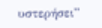υστερήσει”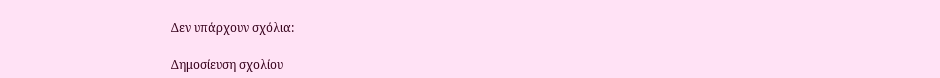Δεν υπάρχουν σχόλια:

Δημοσίευση σχολίου